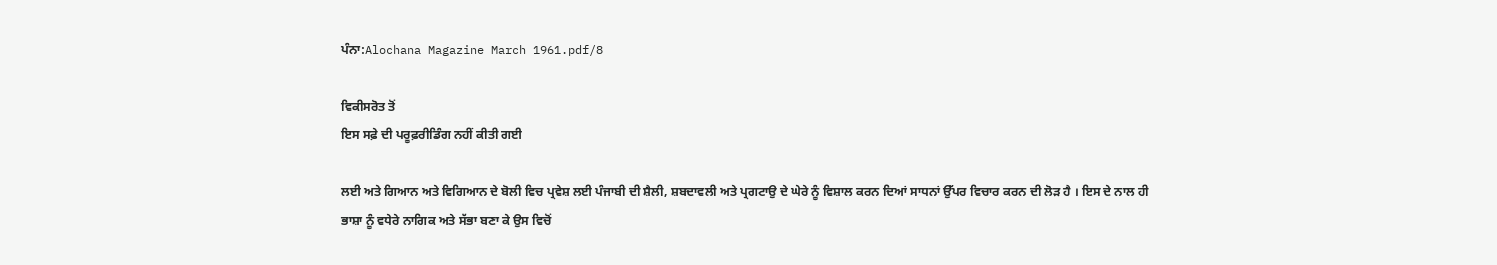ਪੰਨਾ:Alochana Magazine March 1961.pdf/8

ਵਿਕੀਸਰੋਤ ਤੋਂ
ਇਸ ਸਫ਼ੇ ਦੀ ਪਰੂਫ਼ਰੀਡਿੰਗ ਨਹੀਂ ਕੀਤੀ ਗਈ

ਲਈ ਅਤੇ ਗਿਆਨ ਅਤੇ ਵਿਗਿਆਨ ਦੇ ਬੋਲੀ ਵਿਚ ਪ੍ਰਵੇਸ਼ ਲਈ ਪੰਜਾਬੀ ਦੀ ਸ਼ੈਲੀ, ਸ਼ਬਦਾਵਲੀ ਅਤੇ ਪ੍ਰਗਟਾਉ ਦੇ ਘੇਰੇ ਨੂੰ ਵਿਸ਼ਾਲ ਕਰਨ ਦਿਆਂ ਸਾਧਨਾਂ ਉੱਪਰ ਵਿਚਾਰ ਕਰਨ ਦੀ ਲੋੜ ਹੈ । ਇਸ ਦੇ ਨਾਲ ਹੀ ਭਾਸ਼ਾ ਨੂੰ ਵਧੇਰੇ ਨਾਗਿਕ ਅਤੇ ਸੱਭਾ ਬਣਾ ਕੇ ਉਸ ਵਿਚੋਂ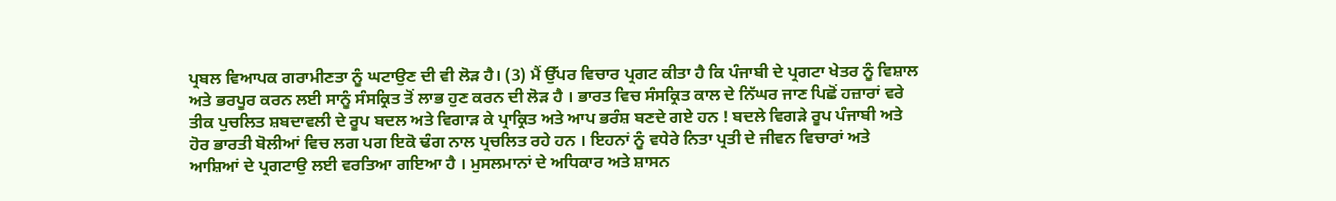ਪ੍ਰਬਲ ਵਿਆਪਕ ਗਰਾਮੀਣਤਾ ਨੂੰ ਘਟਾਉਣ ਦੀ ਵੀ ਲੋੜ ਹੈ। (3) ਮੈਂ ਉੱਪਰ ਵਿਚਾਰ ਪ੍ਰਗਟ ਕੀਤਾ ਹੈ ਕਿ ਪੰਜਾਬੀ ਦੇ ਪ੍ਰਗਟਾ ਖੇਤਰ ਨੂੰ ਵਿਸ਼ਾਲ ਅਤੇ ਭਰਪੂਰ ਕਰਨ ਲਈ ਸਾਨੂੰ ਸੰਸਕ੍ਰਿਤ ਤੋਂ ਲਾਭ ਹੁਣ ਕਰਨ ਦੀ ਲੋੜ ਹੈ । ਭਾਰਤ ਵਿਚ ਸੰਸਕ੍ਰਿਤ ਕਾਲ ਦੇ ਨਿੱਘਰ ਜਾਣ ਪਿਛੋਂ ਹਜ਼ਾਰਾਂ ਵਰੇ ਤੀਕ ਪੁਚਲਿਤ ਸ਼ਬਦਾਵਲੀ ਦੇ ਰੂਪ ਬਦਲ ਅਤੇ ਵਿਗਾੜ ਕੇ ਪ੍ਰਾਕ੍ਰਿਤ ਅਤੇ ਆਪ ਭਰੰਸ਼ ਬਣਦੇ ਗਏ ਹਨ ! ਬਦਲੇ ਵਿਗੜੇ ਰੂਪ ਪੰਜਾਬੀ ਅਤੇ ਹੋਰ ਭਾਰਤੀ ਬੋਲੀਆਂ ਵਿਚ ਲਗ ਪਗ ਇਕੋ ਢੰਗ ਨਾਲ ਪ੍ਰਚਲਿਤ ਰਹੇ ਹਨ । ਇਹਨਾਂ ਨੂੰ ਵਧੇਰੇ ਨਿਤਾ ਪ੍ਰਤੀ ਦੇ ਜੀਵਨ ਵਿਚਾਰਾਂ ਅਤੇ ਆਸ਼ਿਆਂ ਦੇ ਪ੍ਰਗਟਾਉ ਲਈ ਵਰਤਿਆ ਗਇਆ ਹੈ । ਮੁਸਲਮਾਨਾਂ ਦੇ ਅਧਿਕਾਰ ਅਤੇ ਸ਼ਾਸਨ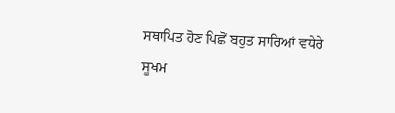ਸਥਾਪਿਤ ਹੋਣ ਪਿਛੋਂ ਬਹੁਤ ਸਾਰਿਆਂ ਵਧੇਰੇ ਸੂਖਮ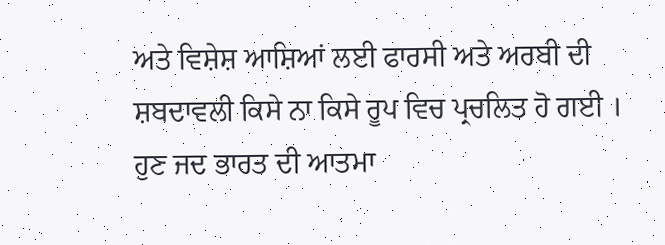ਅਤੇ ਵਿਸ਼ੇਸ਼ ਆਸ਼ਿਆਂ ਲਈ ਫਾਰਸੀ ਅਤੇ ਅਰਬੀ ਦੀ ਸ਼ਬਦਾਵਲੀ ਕਿਸੇ ਨਾ ਕਿਸੇ ਰੂਪ ਵਿਚ ਪ੍ਰਚਲਿਤ ਹੋ ਗਈ । ਹੁਣ ਜਦ ਭਾਰਤ ਦੀ ਆਤਮਾ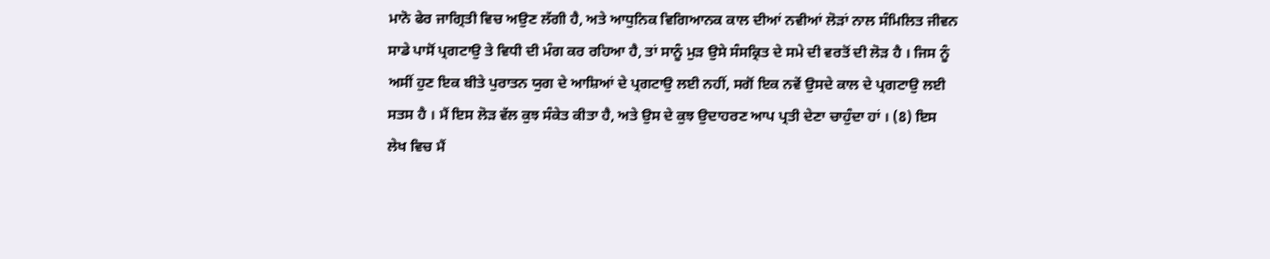ਮਾਨੋ ਫੇਰ ਜਾਗ੍ਰਿਤੀ ਵਿਚ ਅਉਣ ਲੱਗੀ ਹੈ, ਅਤੇ ਆਧੁਨਿਕ ਵਿਗਿਆਨਕ ਕਾਲ ਦੀਆਂ ਨਵੀਆਂ ਲੋੜਾਂ ਨਾਲ ਸੰਮਿਲਿਤ ਜੀਵਨ ਸਾਡੇ ਪਾਸੋਂ ਪ੍ਰਗਟਾਉ ਤੇ ਵਿਧੀ ਦੀ ਮੰਗ ਕਰ ਰਹਿਆ ਹੈ, ਤਾਂ ਸਾਨੂੰ ਮੁੜ ਉਸੇ ਸੰਸਕ੍ਰਿਤ ਦੇ ਸਮੇ ਦੀ ਵਰਤੋਂ ਦੀ ਲੋੜ ਹੈ । ਜਿਸ ਨੂੰ ਅਸੀਂ ਹੁਣ ਇਕ ਬੀਤੇ ਪੁਰਾਤਨ ਯੁਗ ਦੇ ਆਸ਼ਿਆਂ ਦੇ ਪ੍ਰਗਟਾਉ ਲਈ ਨਹੀਂ, ਸਗੋਂ ਇਕ ਨਵੇਂ ਉਸਦੇ ਕਾਲ ਦੇ ਪ੍ਰਗਟਾਉ ਲਈ ਸਤਸ ਹੈ । ਮੈਂ ਇਸ ਲੋੜ ਵੱਲ ਕੁਝ ਸੰਕੇਤ ਕੀਤਾ ਹੈ, ਅਤੇ ਉਸ ਦੇ ਕੁਝ ਉਦਾਹਰਣ ਆਪ ਪ੍ਰਤੀ ਦੇਣਾ ਚਾਹੁੰਦਾ ਹਾਂ । (8) ਇਸ ਲੇਖ ਵਿਚ ਮੈਂ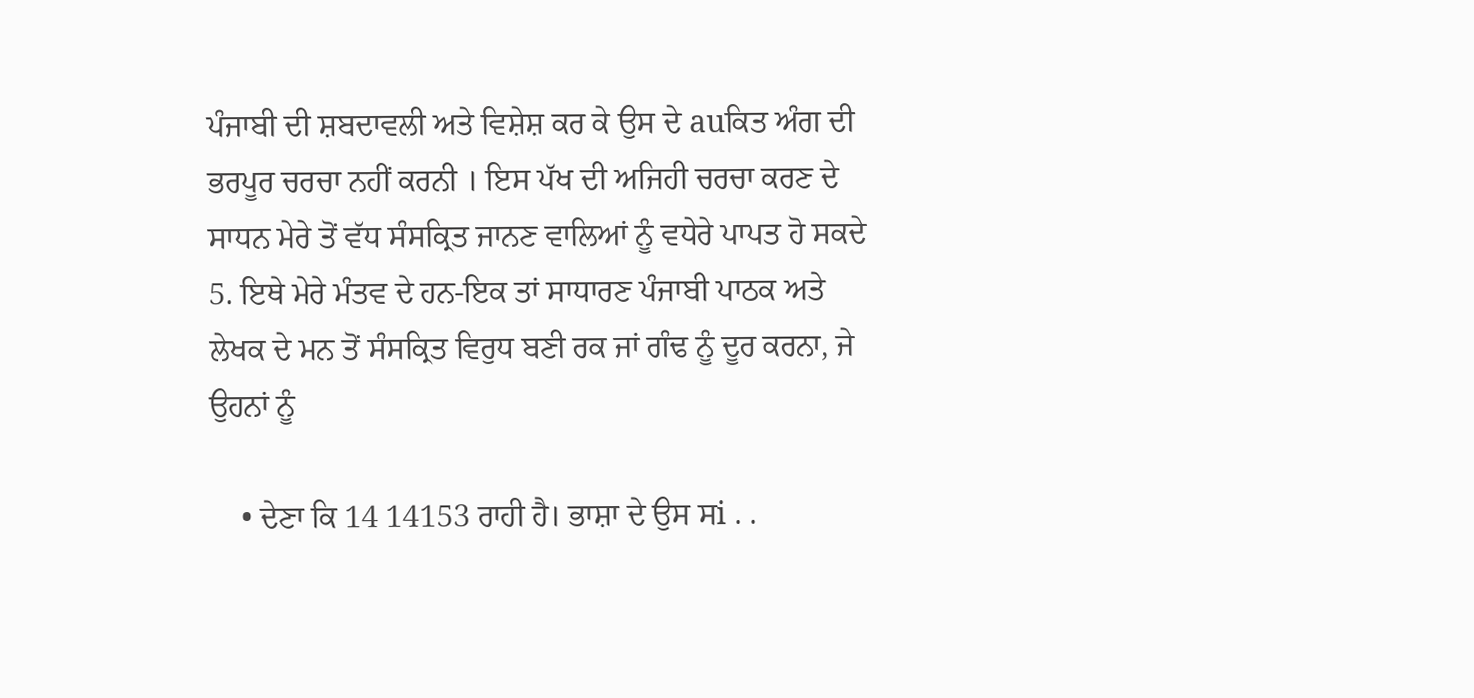ਪੰਜਾਬੀ ਦੀ ਸ਼ਬਦਾਵਲੀ ਅਤੇ ਵਿਸ਼ੇਸ਼ ਕਰ ਕੇ ਉਸ ਦੇ auਕਿਤ ਅੰਗ ਦੀ ਭਰਪੂਰ ਚਰਚਾ ਨਹੀਂ ਕਰਨੀ । ਇਸ ਪੱਖ ਦੀ ਅਜਿਹੀ ਚਰਚਾ ਕਰਣ ਦੇ ਸਾਧਨ ਮੇਰੇ ਤੋਂ ਵੱਧ ਸੰਸਕ੍ਰਿਤ ਜਾਨਣ ਵਾਲਿਆਂ ਨੂੰ ਵਧੇਰੇ ਪਾਪਤ ਹੋ ਸਕਦੇ 5. ਇਥੇ ਮੇਰੇ ਮੰਤਵ ਦੇ ਹਨ-ਇਕ ਤਾਂ ਸਾਧਾਰਣ ਪੰਜਾਬੀ ਪਾਠਕ ਅਤੇ ਲੇਖਕ ਦੇ ਮਨ ਤੋਂ ਸੰਸਕ੍ਰਿਤ ਵਿਰੁਧ ਬਣੀ ਰਕ ਜਾਂ ਗੰਢ ਨੂੰ ਦੂਰ ਕਰਨਾ, ਜੇ ਉਹਨਾਂ ਨੂੰ

    • ਦੇਣਾ ਕਿ 14 14153 ਰਾਹੀ ਹੈ। ਭਾਸ਼ਾ ਦੇ ਉਸ ਸi . .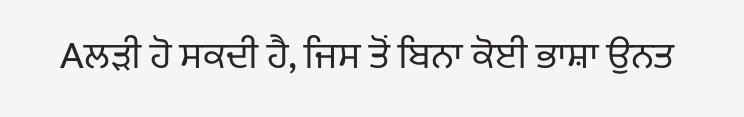Aਲੜੀ ਹੋ ਸਕਦੀ ਹੈ, ਜਿਸ ਤੋਂ ਬਿਨਾ ਕੋਈ ਭਾਸ਼ਾ ਉਨਤ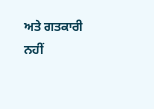ਅਤੇ ਗਤਕਾਰੀ ਨਹੀਂ